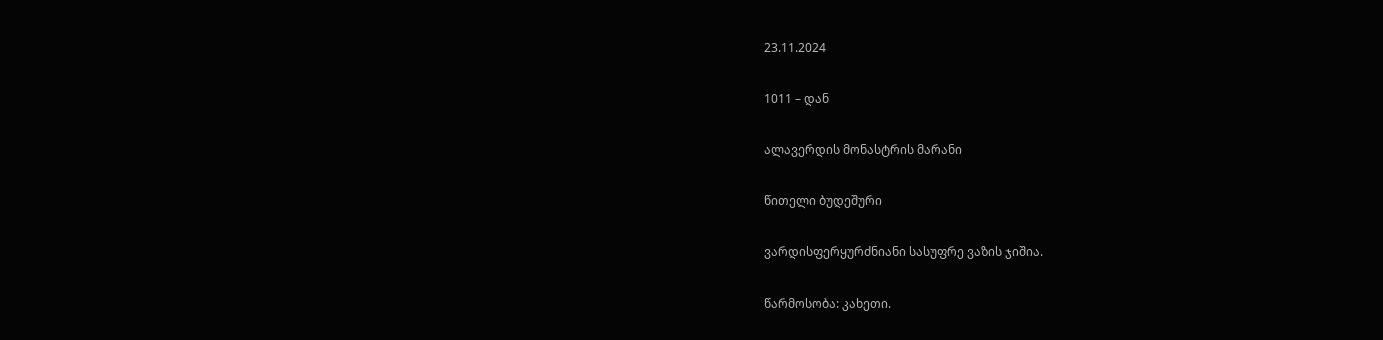23.11.2024

1011 – დან

ალავერდის მონასტრის მარანი

წითელი ბუდეშური

ვარდისფერყურძნიანი სასუფრე ვაზის ჯიშია.

წარმოსობა: კახეთი.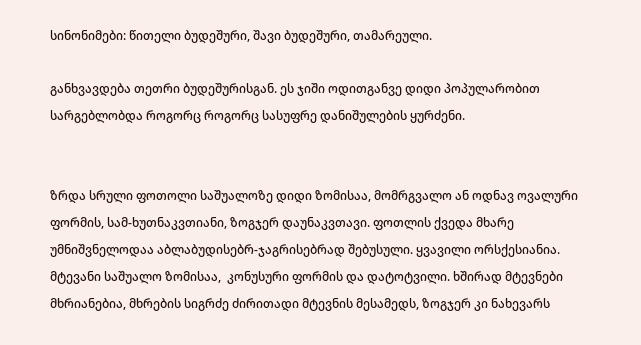სინონიმები: წითელი ბუდეშური, შავი ბუდეშური, თამარეული.

განხვავდება თეთრი ბუდეშურისგან. ეს ჯიში ოდითგანვე დიდი პოპულარობით სარგებლობდა როგორც როგორც სასუფრე დანიშულების ყურძენი.


ზრდა სრული ფოთოლი საშუალოზე დიდი ზომისაა, მომრგვალო ან ოდნავ ოვალური ფორმის, სამ-ხუთნაკვთიანი, ზოგჯერ დაუნაკვთავი. ფოთლის ქვედა მხარე უმნიშვნელოდაა აბლაბუდისებრ-ჯაგრისებრად შებუსული. ყვავილი ორსქესიანია. მტევანი საშუალო ზომისაა,  კონუსური ფორმის და დატოტვილი. ხშირად მტევნები მხრიანებია, მხრების სიგრძე ძირითადი მტევნის მესამედს, ზოგჯერ კი ნახევარს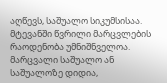აღწევს, საშუალო სიკუმსისაა.  მტევანში წვრილი მარცვლების რაოდენობა უმნიშნველოა. მარცვალი საშუალო ან საშუალოზე დიდია,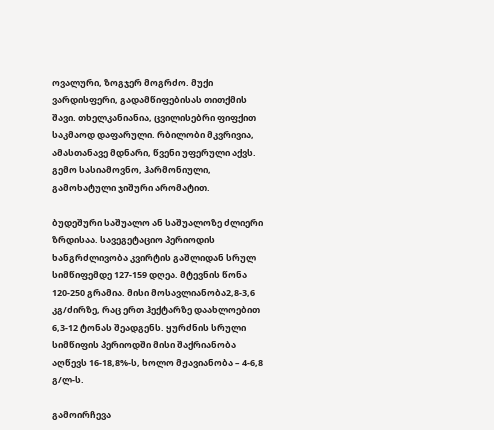ოვალური, ზოგჯერ მოგრძო. მუქი ვარდისფერი, გადამწიფებისას თითქმის შავი. თხელკანიანია, ცვილისებრი ფიფქით საკმაოდ დაფარული. რბილობი მკვრივია, ამასთანავე მდნარი, წვენი უფერული აქვს. გემო სასიამოვნო, ჰარმონიული, გამოხატული ჯიშური არომატით.

ბუდეშური საშუალო ან საშუალოზე ძლიერი ზრდისაა. სავეგეტაციო პერიოდის ხანგრძლივობა კვირტის გაშლიდან სრულ სიმწიფემდე 127-159 დღეა. მტევნის წონა 120-250 გრამია. მისი მოსავლიანობა2,8-3,6 კგ/ძირზე, რაც ერთ ჰექტარზე დაახლოებით 6,3-12 ტონას შეადგენს. ყურძნის სრული სიმწიფის პერიოდში მისი შაქრიანობა აღწევს 16-18,8%-ს, ხოლო მჟავიანობა – 4-6,8 გ/ლ-ს.

გამოირჩევა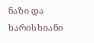ნაზი და ხარისხიანი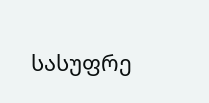სასუფრე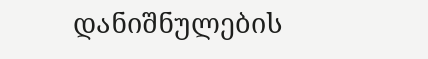დანიშნულების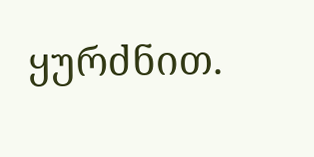ყურძნით.